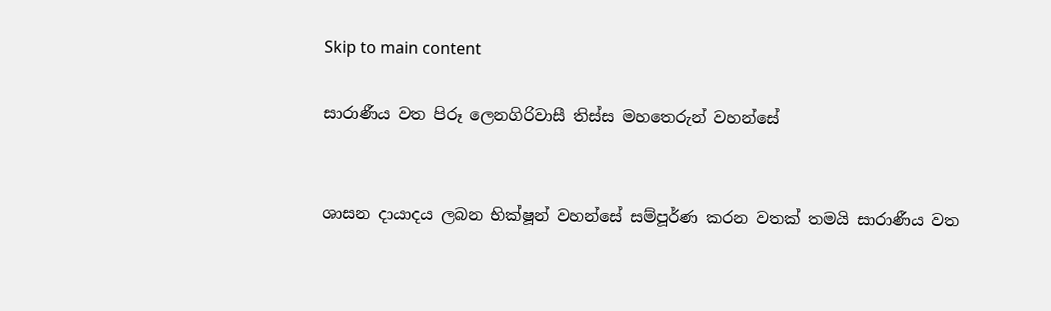Skip to main content

සාරාණීය වත පිරූ ලෙනගිරිවාසී තිස්ස මහතෙරුන් වහන්සේ


ශාසන දායාදය ලබන භික්ෂූන් වහන්සේ සම්පූර්ණ කරන වතක් තමයි සාරාණීය වත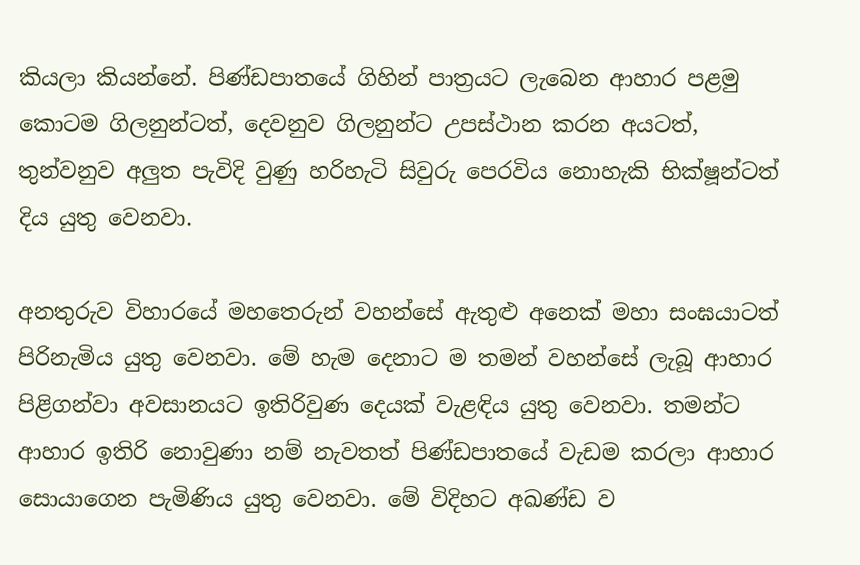කියලා කියන්නේ. පිණ්ඩපාතයේ ගිහින් පාත්‍රයට ලැබෙන ආහාර පළමු කොටම ගිලනුන්ටත්, දෙවනුව ගිලනුන්ට උපස්ථාන කරන අයටත්, තුන්වනුව අලුත පැවිදි වුණු හරිහැටි සිවුරු පෙරවිය නොහැකි භික්ෂූන්ටත් දිය යුතු වෙනවා.

අනතුරුව විහාරයේ මහතෙරුන් වහන්සේ ඇතුළු අනෙක් මහා සංඝයාටත් පිරිනැමිය යුතු වෙනවා. මේ හැම දෙනාට ම තමන් වහන්සේ ලැබූ ආහාර පිළිගන්වා අවසානයට ඉතිරිවුණ දෙයක් වැළඳිය යුතු වෙනවා. තමන්ට ආහාර ඉතිරි නොවුණා නම් නැවතත් පිණ්ඩපාතයේ වැඩම කරලා ආහාර සොයාගෙන පැමිණිය යුතු වෙනවා. මේ විදිහට අඛණ්ඩ ව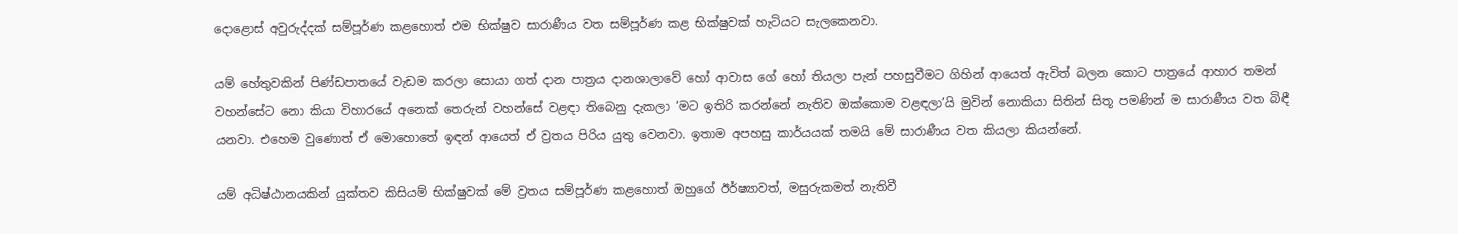දොළොස් අවුරුද්දක් සම්පූර්ණ කළහොත් එම භික්ෂුව සාරාණීය වත සම්පූර්ණ කළ භික්ෂුවක් හැටියට සැලකෙනවා.

යම් හේතුවකින් පිණ්ඩපාතයේ වැඩම කරලා සොයා ගත් දාන පාත්‍රය දානශාලාවේ හෝ ආවාස ගේ හෝ තියලා පැන් පහසුවීමට ගිහින් ආයෙත් ඇවිත් බලන කොට පාත්‍රයේ ආහාර තමන් වහන්සේට නො කියා විහාරයේ අනෙක් තෙරුන් වහන්සේ වළඳා තිබෙනු දැකලා ‘මට ඉතිරි කරන්නේ නැතිව ඔක්කොම වළඳලා’යි මුවින් නොකියා සිතින් සිතූ පමණින් ම සාරාණීය වත බිඳී යනවා. එහෙම වුණොත් ඒ මොහොතේ ඉඳන් ආයෙත් ඒ ව්‍රතය පිරිය යුතු වෙනවා. ඉතාම අපහසු කාර්යයක් තමයි මේ සාරාණීය වත කියලා කියන්නේ.

යම් අධිෂ්ඨානයකින් යුක්තව කිසියම් භික්ෂුවක් මේ ව්‍රතය සම්පූර්ණ කළහොත් ඔහුගේ ඊර්ෂ්‍යාවත්, මසුරුකමත් නැතිවී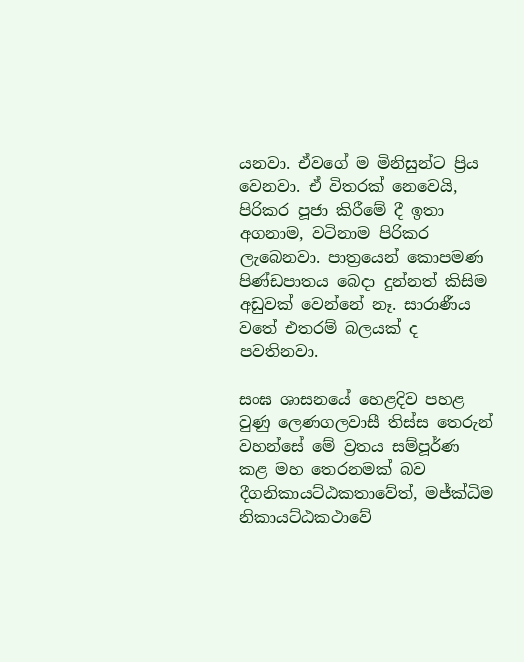යනවා. ඒවගේ ම මිනිසුන්ට ප්‍රිය වෙනවා. ඒ විතරක් නෙවෙයි, පිරිකර පූජා කිරීමේ දී ඉතා අගනාම, වටිනාම පිරිකර ලැබෙනවා. පාත්‍රයෙන් කොපමණ පිණ්ඩපාතය බෙදා දුන්නත් කිසිම අඩුවක් වෙන්නේ නෑ. සාරාණීය වතේ එතරම් බලයක් ද පවතිනවා.

සංඝ ශාසනයේ හෙළදිව පහළ වුණු ලෙණගලවාසී තිස්ස තෙරුන් වහන්සේ මේ ව්‍රතය සම්පූර්ණ කළ මහ තෙරනමක් බව දීගනිකායට්ඨකතාවේත්, මජ්ක්‍ධිම නිකායට්ඨකථාවේ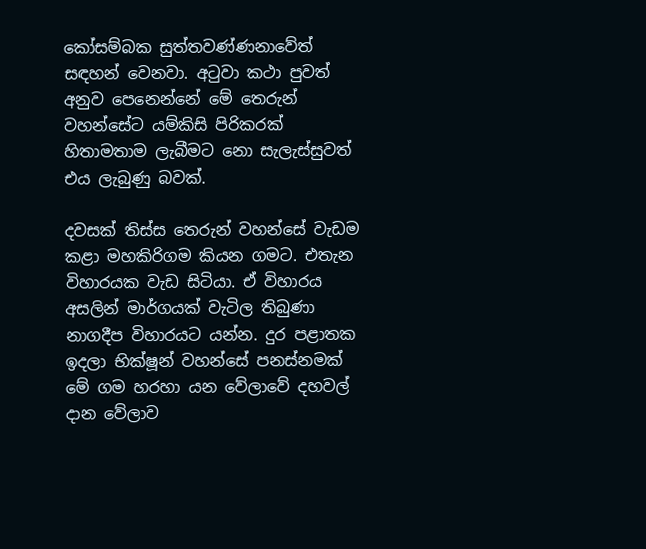කෝසම්බක සුත්තවණ්ණනාවේත් සඳහන් වෙනවා. අටුවා කථා පුවත් අනුව පෙනෙන්නේ මේ තෙරුන් වහන්සේට යම්කිසි පිරිකරක් හිතාමතාම ලැබීමට නො සැලැස්සුවත් එය ලැබුණු බවක්.

දවසක් තිස්ස තෙරුන් වහන්සේ වැඩම කළා මහකිරිගම කියන ගමට. එතැන විහාරයක වැඩ සිටියා. ඒ විහාරය අසලින් මාර්ගයක් වැටිල තිබුණා නාගදීප විහාරයට යන්න. දුර පළාතක ඉදලා භික්ෂූන් වහන්සේ පනස්නමක් මේ ගම හරහා යන වේලාවේ දහවල් දාන වේලාව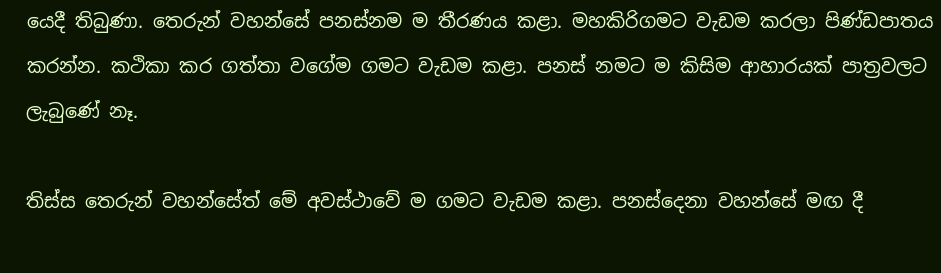යෙදී තිබුණා. තෙරුන් වහන්සේ පනස්නම ම තීරණය කළා. මහකිරිගමට වැඩම කරලා පිණ්ඩපාතය කරන්න. කථිකා කර ගත්තා වගේම ගමට වැඩම කළා. පනස් නමට ම කිසිම ආහාරයක් පාත්‍රවලට ලැබුණේ නෑ.

තිස්ස තෙරුන් වහන්සේත් මේ අවස්ථාවේ ම ගමට වැඩම කළා. පනස්දෙනා වහන්සේ මඟ දී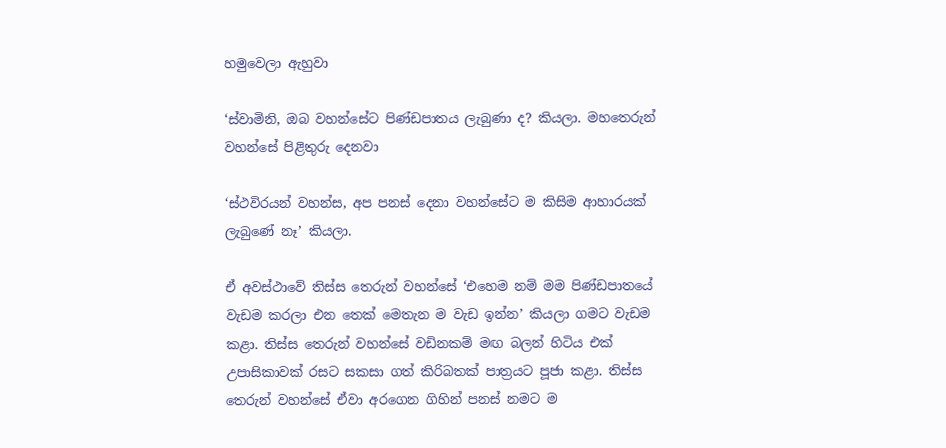හමුවෙලා ඇහුවා

‘ස්වාමිනි, ඔබ වහන්සේට පිණ්ඩපාතය ලැබුණා ද? කියලා. මහතෙරුන් වහන්සේ පිළිතුරු දෙනවා

‘ස්ථවිරයන් වහන්ස, අප පනස් දෙනා වහන්සේට ම කිසිම ආහාරයක් ලැබුණේ නෑ’ කියලා.

ඒ අවස්ථාවේ තිස්ස තෙරුන් වහන්සේ ‘එහෙම නම් මම පිණ්ඩපාතයේ වැඩම කරලා එන තෙක් මෙතැන ම වැඩ ඉන්න’ කියලා ගමට වැඩම කළා. තිස්ස තෙරුන් වහන්සේ වඩිනකම් මඟ බලන් හිටිය එක් උපාසිකාවක් රසට සකසා ගත් කිරිබතක් පාත්‍රයට පූජා කළා. තිස්ස තෙරුන් වහන්සේ ඒවා අරගෙන ගිහින් පනස් නමට ම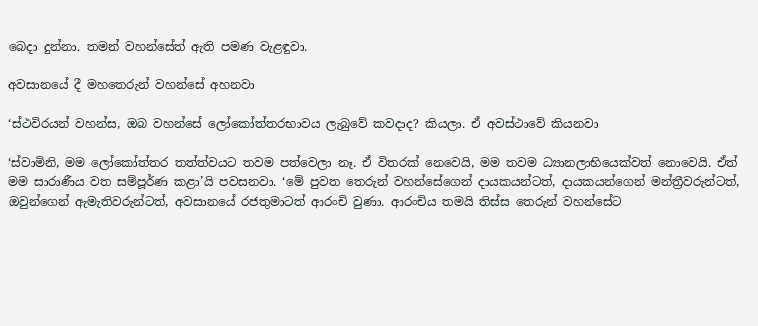බෙදා දුන්නා. තමන් වහන්සේත් ඇති පමණ වැළඳුවා.

අවසානයේ දී මහතෙරුන් වහන්සේ අහනවා

‘ස්ථවිරයන් වහන්ස, ඔබ වහන්සේ ලෝකෝත්තරභාවය ලැබුවේ කවදාද? කියලා. ඒ අවස්ථාවේ කියනවා

‘ස්වාමිනි, මම ලෝකෝත්තර තත්ත්වයට තවම පත්වෙලා නෑ. ඒ විතරක් නෙවෙයි, මම තවම ධ්‍යානලාභියෙක්වත් නොවෙයි. ඒත් මම සාරාණීය වත සම්පූර්ණ කළා’යි පවසනවා. ‘මේ පුවත තෙරුන් වහන්සේගෙන් දායකයන්ටත්, දායකයන්ගෙන් මන්ත්‍රීවරුන්ටත්, ඔවුන්ගෙන් ඇමැතිවරුන්ටත්, අවසානයේ රජතුමාටත් ආරංචි වුණා. ආරංචිය තමයි තිස්ස තෙරුන් වහන්සේට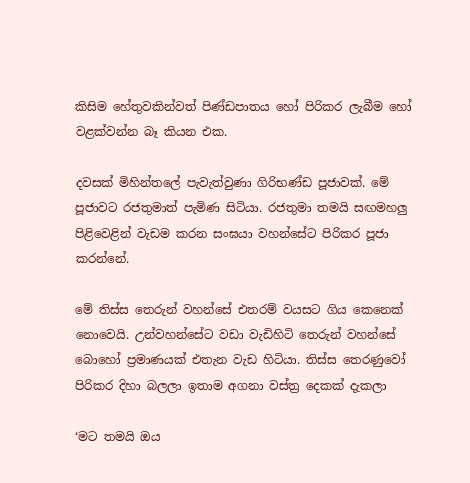කිසිම හේතුවකින්වත් පිණ්ඩපාතය හෝ පිරිකර ලැබීම හෝ වළක්වන්න බෑ කියන එක.

දවසක් මිහින්තලේ පැවැත්වුණා ගිරිභණ්ඩ පූජාවක්. මේ පූජාවට රජතුමාත් පැමිණ සිටියා. රජතුමා තමයි සඟමහලු පිළිවෙළින් වැඩම කරන සංඝයා වහන්සේට පිරිකර පූජා කරන්නේ.

මේ තිස්ස තෙරුන් වහන්සේ එතරම් වයසට ගිය කෙනෙක් නොවෙයි. උන්වහන්සේට වඩා වැඩිහිටි තෙරුන් වහන්සේ බොහෝ ප්‍රමාණයක් එතැන වැඩ හිටියා. තිස්ස තෙරණුවෝ පිරිකර දිහා බලලා ඉතාම අගනා වස්ත්‍ර දෙකක් දැකලා

‘මට තමයි ඔය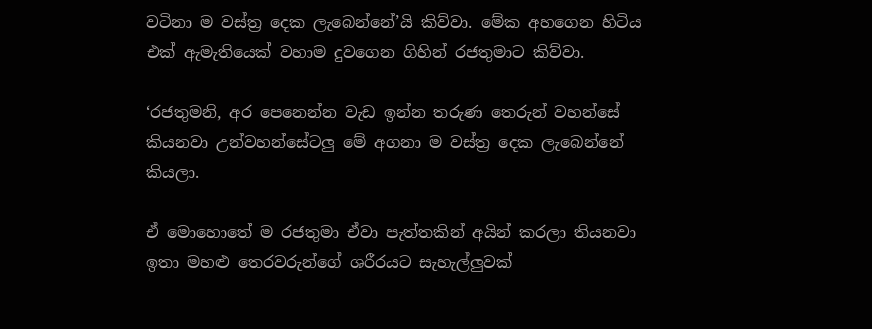වටිනා ම වස්ත්‍ර දෙක ලැබෙන්නේ’යි කිව්වා. මේක අහගෙන හිටිය එක් ඇමැතියෙක් වහාම දුවගෙන ගිහින් රජතුමාට කිව්වා.

‘රජතුමනි, අර පෙනෙන්න වැඩ ඉන්න තරුණ තෙරුන් වහන්සේ කියනවා උන්වහන්සේටලු මේ අගනා ම වස්ත්‍ර දෙක ලැබෙන්නේ කියලා.

ඒ මොහොතේ ම රජතුමා ඒවා පැත්තකින් අයින් කරලා තියනවා ඉතා මහළු තෙරවරුන්ගේ ශරීරයට සැහැල්ලුවක්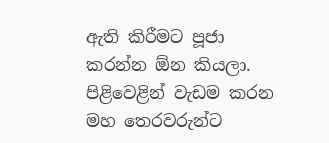ඇති කිරීමට පූජා කරන්න ඕන කියලා. පිළිවෙළින් වැඩම කරන මහ තෙරවරුන්ට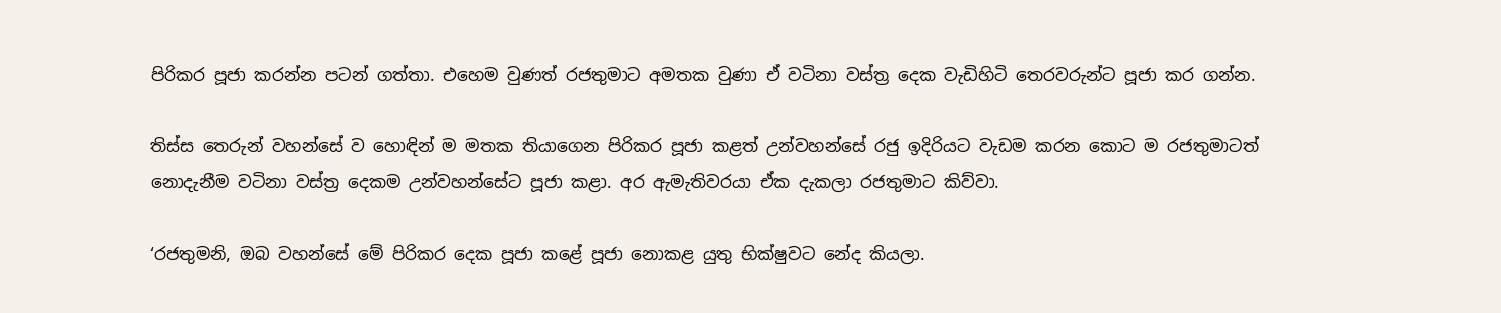පිරිකර පූජා කරන්න පටන් ගත්තා. එහෙම වුණත් රජතුමාට අමතක වුණා ඒ වටිනා වස්ත්‍ර දෙක වැඩිහිටි තෙරවරුන්ට පූජා කර ගන්න.

තිස්ස තෙරුන් වහන්සේ ව හොඳින් ම මතක තියාගෙන පිරිකර පූජා කළත් උන්වහන්සේ රජු ඉදිරියට වැඩම කරන කොට ම රජතුමාටත් නොදැනීම වටිනා වස්ත්‍ර දෙකම උන්වහන්සේට පූජා කළා. අර ඇමැතිවරයා ඒක දැකලා රජතුමාට කිව්වා.

‘රජතුමනි, ඔබ වහන්සේ මේ පිරිකර දෙක පූජා කළේ පූජා නොකළ යුතු භික්ෂුවට නේද කියලා.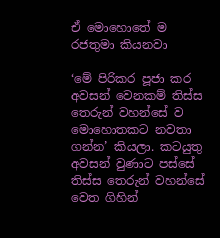ඒ මොහොතේ ම රජතුමා කියනවා

‘මේ පිරිකර පූජා කර අවසන් වෙනකම් තිස්ස තෙරුන් වහන්සේ ව මොහොතකට නවතා ගන්න’ කියලා. කටයුතු අවසන් වුණාට පස්සේ තිස්ස තෙරුන් වහන්සේ වෙත ගිහින්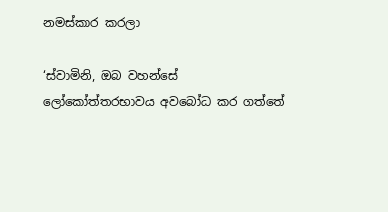නමස්කාර කරලා

‘ස්වාමිනි, ඔබ වහන්සේ ලෝකෝත්තරභාවය අවබෝධ කර ගත්තේ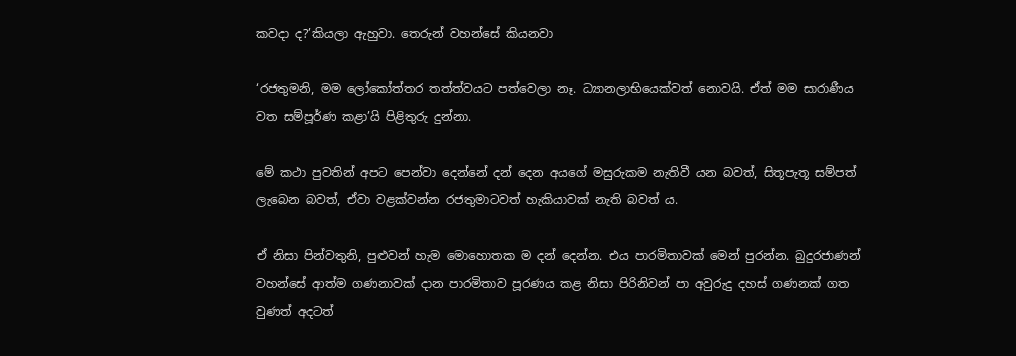කවදා ද?’කියලා ඇහුවා. තෙරුන් වහන්සේ කියනවා

‘රජතුමනි, මම ලෝකෝත්තර තත්ත්වයට පත්වෙලා නෑ. ධ්‍යානලාභියෙක්වත් නොවයි. ඒත් මම සාරාණීය වත සම්පූර්ණ කළා’යි පිළිතුරු දුන්නා.

මේ කථා පුවතින් අපට පෙන්වා දෙන්නේ දන් දෙන අයගේ මසුරුකම නැතිවී යන බවත්, සිතූපැතූ සම්පත් ලැබෙන බවත්, ඒවා වළක්වන්න රජතුමාටවත් හැකියාවක් නැති බවත් ය.

ඒ නිසා පින්වතුනි, පුළුවන් හැම මොහොතක ම දන් දෙන්න. එය පාරමිතාවක් මෙන් පුරන්න. බුදුරජාණන් වහන්සේ ආත්ම ගණනාවක් දාන පාරමිතාව පූරණය කළ නිසා පිරිනිවන් පා අවුරුදු දහස් ගණනක් ගත වුණත් අදටත්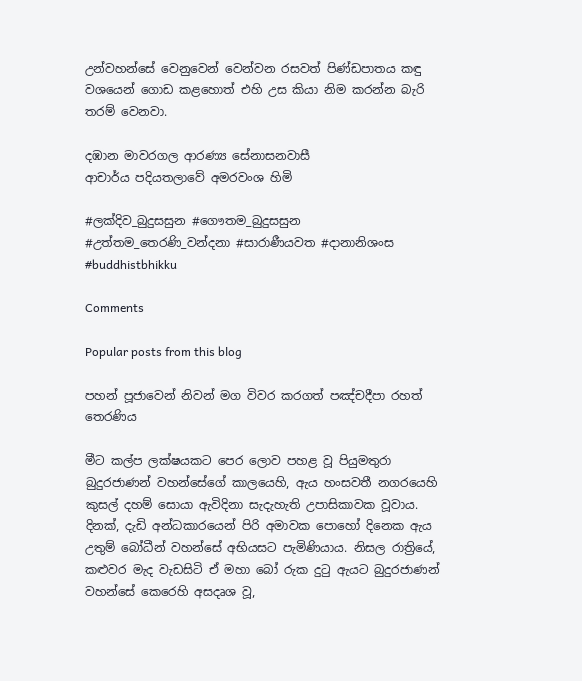උන්වහන්සේ වෙනුවෙන් වෙන්වන රසවත් පිණ්ඩපාතය කඳු වශයෙන් ගොඩ කළහොත් එහි උස කියා නිම කරන්න බැරි තරම් වෙනවා.

දඹාන මාවරගල ආරණ්‍ය සේනාසනවාසී
ආචාර්ය පදියතලාවේ අමරවංශ හිමි

#ලක්දිව_බුදුසසුන #ගෞතම_බුදුසසුන #උත්තම_තෙරණි_වන්දනා #සාරාණීයවත #දානානිශංස #buddhistbhikku

Comments

Popular posts from this blog

පහන් පූජාවෙන් නිවන් මග විවර කරගත් පඤ්චදීපා රහත් තෙරණිය

මීට කල්ප ලක්ෂයකට පෙර ලොව පහළ වූ පියුමතුරා බුදුරජාණන් වහන්සේගේ කාලයෙහි, ඇය හංසවතී නගරයෙහි කුසල් දහම් සොයා ඇවිදිනා සැදැහැති උපාසිකාවක වූවාය. දිනක්, දැඩි අන්ධකාරයෙන් පිරි අමාවක පොහෝ දිනෙක ඇය උතුම් බෝධීන් වහන්සේ අභියසට පැමිණියාය. නිසල රාත්‍රියේ, කළුවර මැද වැඩසිටි ඒ මහා බෝ රුක දුටු ඇයට බුදුරජාණන් වහන්සේ කෙරෙහි අසදෘශ වූ,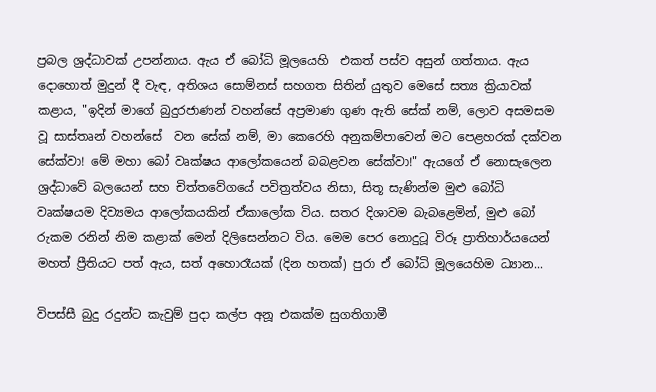ප්‍රබල ශ්‍රද්ධාවක් උපන්නාය. ඇය ඒ බෝධි මූලයෙහි  එකත් පස්ව අසුන් ගත්තාය. ඇය දොහොත් මුදුන් දී වැඳ, අතිශය සොම්නස් සහගත සිතින් යුතුව මෙසේ සත්‍ය ක්‍රියාවක් කළාය, "ඉදින් මාගේ බුදුරජාණන් වහන්සේ අප්‍රමාණ ගුණ ඇති සේක් නම්, ලොව අසමසම වූ සාස්තෘන් වහන්සේ  වන සේක් නම්, මා කෙරෙහි අනුකම්පාවෙන් මට පෙළහරක් දක්වන සේක්වා! මේ මහා බෝ වෘක්ෂය ආලෝකයෙන් බබළවන සේක්වා!" ඇයගේ ඒ නොසැලෙන ශ්‍රද්ධාවේ බලයෙන් සහ චිත්තවේගයේ පවිත්‍රත්වය නිසා, සිතූ සැණින්ම මුළු බෝධි වෘක්ෂයම දිව්‍යමය ආලෝකයකින් ඒකාලෝක විය. සතර දිශාවම බැබළෙමින්, මුළු බෝ රුකම රනින් නිම කළාක් මෙන් දිලිසෙන්නට විය. මෙම පෙර නොදුටූ විරූ ප්‍රාතිහාර්යයෙන් මහත් ප්‍රීතියට පත් ඇය, සත් අහොරෑයක් (දින හතක්) පුරා ඒ බෝධි මූලයෙහිම ධ්‍යාන...

විපස්සී බුදු රදුන්ට කැවුම් පුදා කල්ප අනූ එකක්ම සුගතිගාමී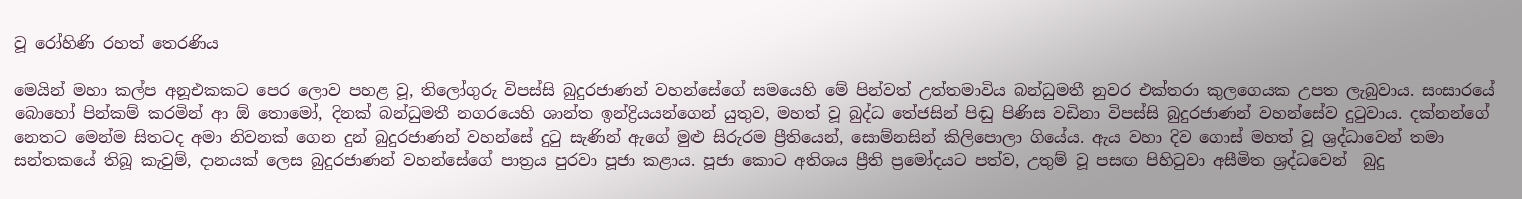වූ රෝහිණි රහත් තෙරණිය

මෙයින් මහා කල්ප අනූඑකකට පෙර ලොව පහළ වූ, තිලෝගුරු විපස්සි බුදුරජාණන් වහන්සේගේ සමයෙහි මේ පින්වත් උත්තමාවිය බන්ධුමතී නුවර එක්තරා කුලගෙයක උපත ලැබුවාය. සංසාරයේ බොහෝ පින්කම් කරමින් ආ ඕ තොමෝ, දිනක් බන්ධුමතී නගරයෙහි ශාන්ත ඉන්ද්‍රියයන්ගෙන් යුතුව, මහත් වූ බුද්ධ තේජසින් පිඬු පිණිස වඩිනා විපස්සි බුදුරජාණන් වහන්සේව දුටුවාය. දක්නන්ගේ නෙතට මෙන්ම සිතටද අමා නිවනක් ගෙන දුන් බුදුරජාණන් වහන්සේ දුටු සැණින් ඇගේ මුළු සිරුරම ප්‍රීතියෙන්, සොම්නසින් කිලිපොලා ගියේය. ඇය වහා දිව ගොස් මහත් වූ ශ්‍රද්ධාවෙන් තමා සන්තකයේ තිබූ කැවුම්, දානයක් ලෙස බුදුරජාණන් වහන්සේගේ පාත්‍රය පුරවා පූජා කළාය. පූජා කොට අතිශය ප්‍රීති ප්‍රමෝදයට පත්ව, උතුම් වූ පසඟ පිහිටුවා අසීමිත ශ්‍රද්ධවෙන්  බුදු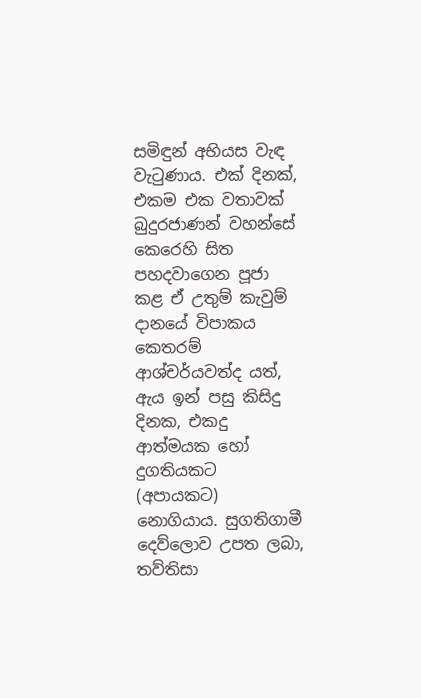සමිඳුන් අභියස වැඳ වැටුණාය. එක් දිනක්, එකම එක වතාවක් බුදුරජාණන් වහන්සේ කෙරෙහි සිත පහදවාගෙන පූජා කළ ඒ උතුම් කැවුම් දානයේ විපාකය කෙතරම් ආශ්චර්යවත්ද යත්, ඇය ඉන් පසු කිසිදු දිනක, එකදු ආත්මයක හෝ දුගතියකට (අපායකට) නොගියාය. සුගතිගාමී දෙව්ලොව උපත ලබා, තව්තිසා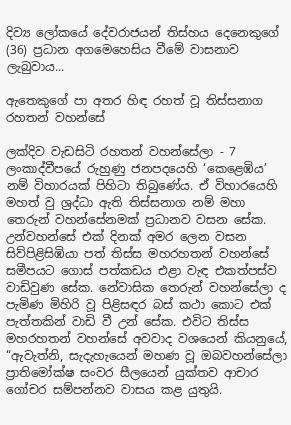දිව්‍ය ලෝකයේ දේවරාජයන් තිස්හය දෙනෙකුගේ (36) ප්‍රධාන අගමෙහෙසිය වීමේ වාසනාව ලැබුවාය...

ඇතෙකුගේ පා අතර හිඳ රහත් වූ තිස්සනාග රහතන් වහන්සේ

ලක්දිව වැඩසිටි රහතන් වහන්සේලා - 7 ලංකාද්වීපයේ රුහුණු ජනපදයෙහි ‘කෙළෙඹිය’ නම් විහාරයක් පිහිටා තිබුණේය. ඒ විහාරයෙහි මහත් වු ශ්‍රද්ධා ඇති තිස්සනාග නම් මහා තෙරුන් වහන්සේනමක් ප්‍රධානව වසන සේක. උන්වහන්සේ එක් දිනක් අමර ලෙන වසන සිව්පිළිසිඹියා පත් තිස්ස මහරහතන් වහන්සේ සමීපයට ගොස් පත්කඩය එළා වැඳ එකත්පස්ව වාඩිවුණ සේක. නේවාසික තෙරුන් වහන්සේලා ද පැමිණ මිහිරි වූ පිළිසඳර බස් කථා කොට එක් පැත්තකින් වාඩි වී උන් සේක. එවිට තිස්ස මහරහතන් වහන්සේ අවවාද වශයෙන් කියනුයේ, “ඇවැත්නි, සැදැහැයෙන් මහණ වූ ඔබවහන්සේලා ප්‍රාතිමෝක්ෂ සංවර සීලයෙන් යුක්තව ආචාර ගෝචර සම්පන්නව වාසය කළ යුතුයි.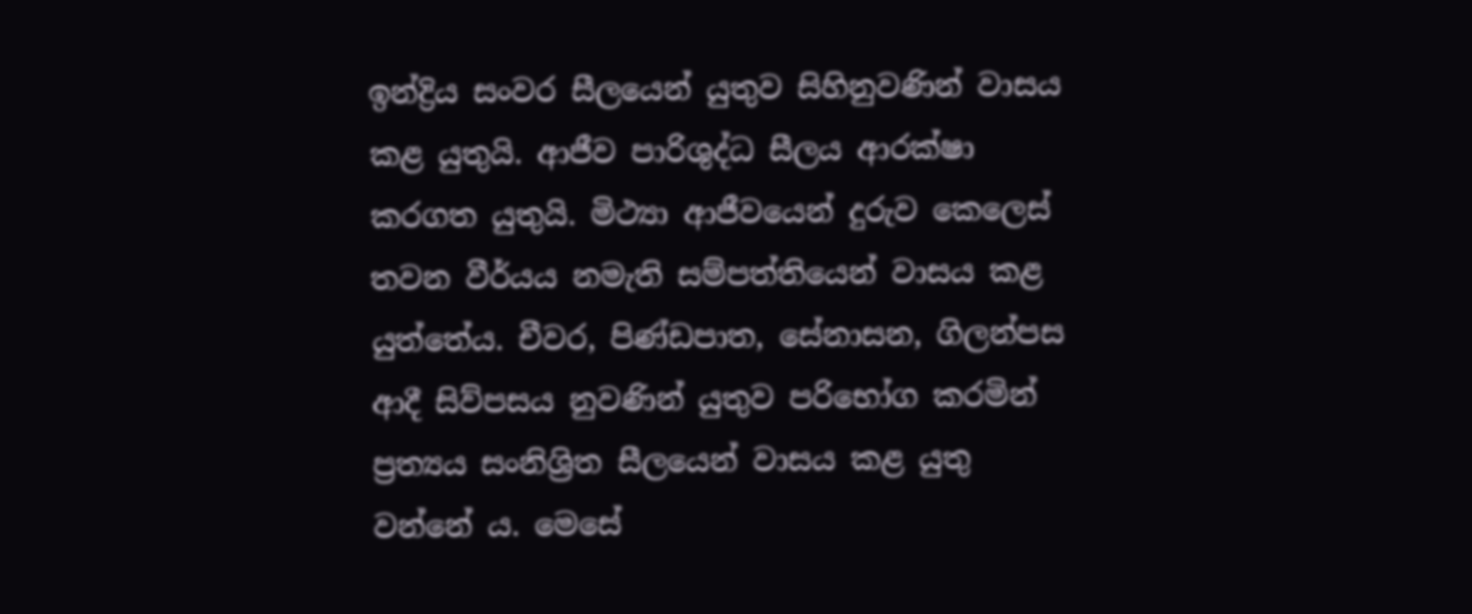ඉන්ද්‍රිය සංවර සීලයෙන් යුතුව සිහිනුවණින් වාසය කළ යුතුයි. ආජීව පාරිශුද්ධ සීලය ආරක්ෂා කරගත යුතුයි. මිථ්‍යා ආජීවයෙන් දුරුව කෙලෙස් තවන වීර්යය නමැති සම්පත්තියෙන් වාසය කළ යුත්තේය. චීවර, පිණ්ඩපාත, සේනාසන, ගිලන්පස ආදී සිව්පසය නුවණින් යුතුව පරිභෝග කරමින් ප්‍රත්‍යය සංනිශ්‍රිත සීලයෙන් වාසය කළ යුතු වන්නේ ය. මෙසේ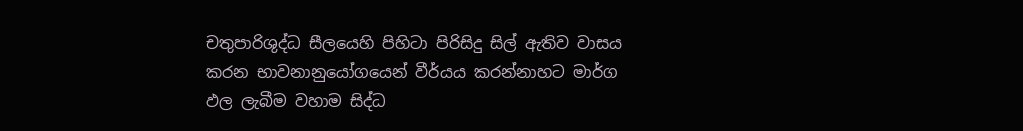චතුපාරිශුද්ධ සීලයෙහි පිහිටා පිරිසිදු සිල් ඇතිව වාසය කරන භාවනානුයෝගයෙන් වීර්යය කරන්නාහට මාර්ග ඵල ලැබීම වහාම සිද්ධ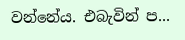වන්නේය. එබැවින් ප...